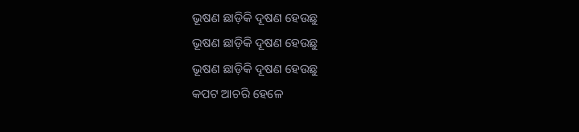ଭୂଷଣ ଛାଡ଼ିକି ଦୂଷଣ ହେଉଛୁ
ଭୂଷଣ ଛାଡ଼ିକି ଦୂଷଣ ହେଉଛୁ
ଭୂଷଣ ଛାଡ଼ିକି ଦୂଷଣ ହେଉଛୁ
କପଟ ଆଚରି ହେଳେ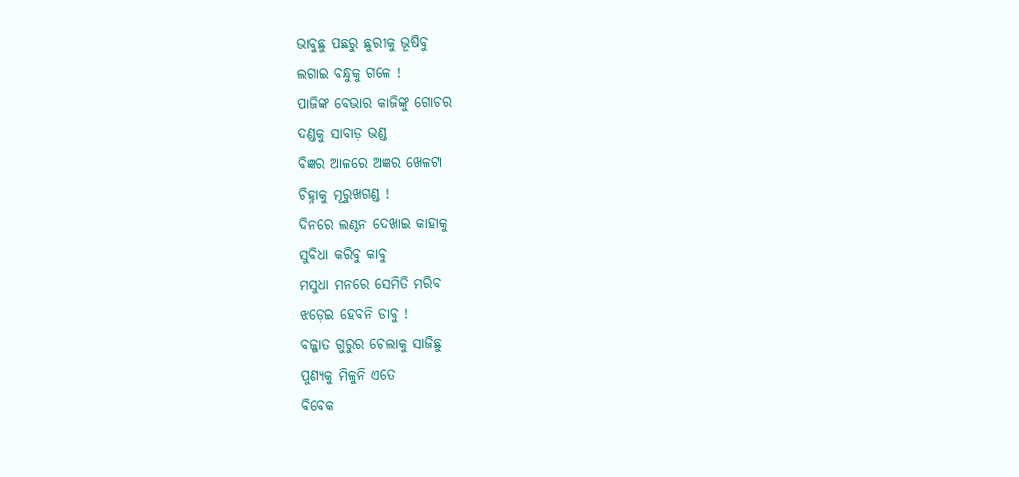ଭାବୁଛୁ ପଛରୁ ଛୁରୀକୁ ଭୂଷିବୁ
ଲଗାଇ ବନ୍ଧୁକୁ ଗଳେ !
ପାଜିଙ୍କ ବେଭାର କାଜିଙ୍କୁ ଗୋଚର
ଦଣ୍ଡକୁ ସାବାଡ଼ ଭଣ୍ଡ
ବିଜ୍ଞର ଆଳରେ ଅଜ୍ଞର ଖେଳଟା
ଚିହ୍ନାକୁ ମୂରୁଖଗଣ୍ଡ !
ଦିନରେ ଲଣ୍ଠନ ଦେଖାଇ କାହାକୁ
ସୁବିଧା କରିବୁ କାବୁ
ମସୁଧା ମନରେ ସେମିତି ମରିବ
ଝଡ଼େଇ ହେବନି ଡାବୁ !
ବଜ୍ଜାତ ଗୁରୁର ଚେଲାକୁ ସାଜିଛୁ
ପୁଣ୍ୟକୁ ମିଳୁନି ଏତେ
ବିବେକ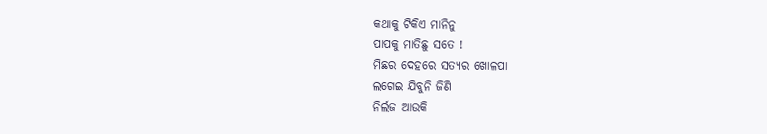କଥାକୁ ଟିକିଏ ମାନିନୁ
ପାପକୁ ମାତିଛୁ ସତେ !
ମିଛର ଦେହରେ ସତ୍ୟର ଖୋଳପା
ଲଗେଇ ଯିବୁନି ଜିଣି
ନିର୍ଲଜ ଆଉକି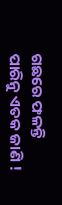ଗଛରେ ଫଳନ୍ତି
ପାରିନୁ ଏତକ ଜାଣି !